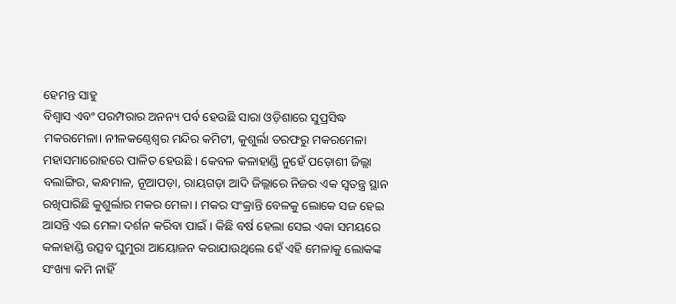ହେମନ୍ତ ସାହୁ
ବିଶ୍ୱାସ ଏବଂ ପରମ୍ପରାର ଅନନ୍ୟ ପର୍ବ ହେଉଛି ସାରା ଓଡ଼ିଶାରେ ସୁପ୍ରସିଦ୍ଧ ମକରମେଳା। ନୀଳକଣ୍ଠେଶ୍ୱର ମନ୍ଦିର କମିଟୀ, କୁଶୁର୍ଲା ତରଫରୁ ମକରମେଳା ମହାସମାରୋହରେ ପାଳିତ ହେଉଛି । କେବଳ କଳାହାଣ୍ଡି ନୁହେଁ ପଡ଼ୋଶୀ ଜିଲ୍ଲା ବଲାଙ୍ଗିର, କନ୍ଧମାଳ, ନୂଆପଡ଼ା, ରାୟଗଡ଼ା ଆଦି ଜିଲ୍ଲାରେ ନିଜର ଏକ ସ୍ୱତନ୍ତ୍ର ସ୍ଥାନ ରଖିପାରିଛି କୁଶୁର୍ଲାର ମକର ମେଳା । ମକର ସଂକ୍ରାନ୍ତି ବେଳକୁ ଲୋକେ ସଜ ହେଇ ଆସନ୍ତି ଏଇ ମେଳା ଦର୍ଶନ କରିବା ପାଇଁ । କିଛି ବର୍ଷ ହେଲା ସେଇ ଏକା ସମୟରେ କଳାହାଣ୍ଡି ଉତ୍ସବ ଘୁମୁରା ଆୟୋଜନ କରାଯାଉଥିଲେ ହେଁ ଏହି ମେଳାକୁ ଲୋକଙ୍କ ସଂଖ୍ୟା କମି ନାହିଁ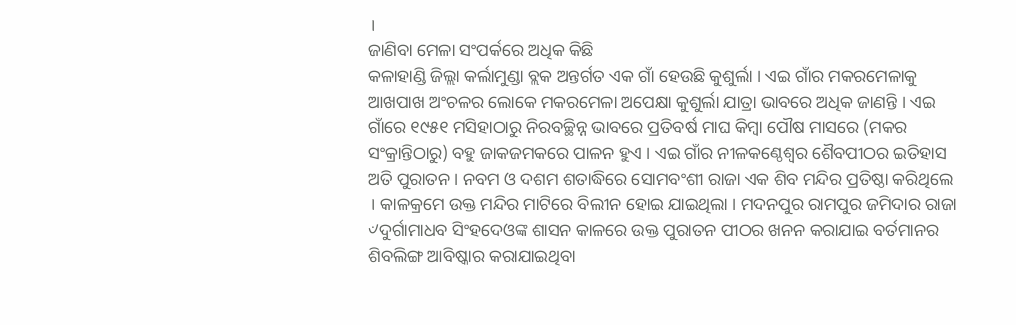।
ଜାଣିବା ମେଳା ସଂପର୍କରେ ଅଧିକ କିଛି
କଳାହାଣ୍ଡି ଜିଲ୍ଲା କର୍ଲାମୁଣ୍ଡା ବ୍ଲକ ଅନ୍ତର୍ଗତ ଏକ ଗାଁ ହେଉଛି କୁଶୁର୍ଲା । ଏଇ ଗାଁର ମକରମେଳାକୁ ଆଖପାଖ ଅଂଚଳର ଲୋକେ ମକରମେଳା ଅପେକ୍ଷା କୁଶୁର୍ଲା ଯାତ୍ରା ଭାବରେ ଅଧିକ ଜାଣନ୍ତି । ଏଇ ଗାଁରେ ୧୯୫୧ ମସିହାଠାରୁ ନିରବଚ୍ଛିନ୍ନ ଭାବରେ ପ୍ରତିବର୍ଷ ମାଘ କିମ୍ବା ପୌଷ ମାସରେ (ମକର ସଂକ୍ରାନ୍ତିଠାରୁ) ବହୁ ଜାକଜମକରେ ପାଳନ ହୁଏ । ଏଇ ଗାଁର ନୀଳକଣ୍ଠେଶ୍ୱର ଶୈବପୀଠର ଇତିହାସ ଅତି ପୁରାତନ । ନବମ ଓ ଦଶମ ଶତାଦ୍ଧିରେ ସୋମବଂଶୀ ରାଜା ଏକ ଶିବ ମନ୍ଦିର ପ୍ରତିଷ୍ଠା କରିଥିଲେ । କାଳକ୍ରମେ ଉକ୍ତ ମନ୍ଦିର ମାଟିରେ ବିଲୀନ ହୋଇ ଯାଇଥିଲା । ମଦନପୁର ରାମପୁର ଜମିଦାର ରାଜା ୰ଦୁର୍ଗାମାଧବ ସିଂହଦେଓଙ୍କ ଶାସନ କାଳରେ ଉକ୍ତ ପୁରାତନ ପୀଠର ଖନନ କରାଯାଇ ବର୍ତମାନର ଶିବଲିଙ୍ଗ ଆବିଷ୍କାର କରାଯାଇଥିବା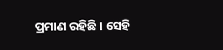ପ୍ରମାଣ ରହିଛି । ସେହି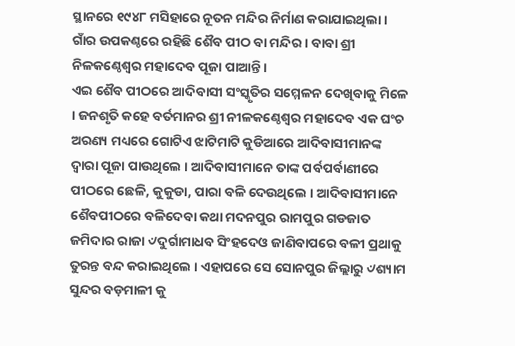ସ୍ଥାନରେ ୧୯୪୮ ମସିହାରେ ନୂତନ ମନ୍ଦିର ନିର୍ମାଣ କରାଯାଇଥିଲା । ଗାଁର ଉପକଣ୍ଠରେ ରହିଛି ଶୈବ ପୀଠ ବା ମନ୍ଦିର । ବାବା ଶ୍ରୀ ନିଳକଣ୍ଠେଶ୍ୱର ମହାଦେବ ପୂଜା ପାଆନ୍ତି ।
ଏଇ ଶୈବ ପୀଠରେ ଆଦିବାସୀ ସଂସ୍କୃତିର ସମ୍ମେଳନ ଦେଖିବାକୁ ମିଳେ । ଜନଶୃତି କହେ ବର୍ତମାନର ଶ୍ରୀ ନୀଳକଣ୍ଠେଶ୍ୱର ମହାଦେବ ଏକ ଘଂଚ ଅରଣ୍ୟ ମଧ୍ୟରେ ଗୋଟିଏ ଝାଟିମାଟି କୁଡିଆରେ ଆଦିବାସୀମାନଙ୍କ ଦ୍ୱାରା ପୂଜା ପାଉଥିଲେ । ଆଦିବାସୀମାନେ ତାଙ୍କ ପର୍ବପର୍ବାଣୀରେ ପୀଠରେ ଛେଳି, କୁକୁଡା, ପାରା ବଳି ଦେଉଥିଲେ । ଆଦିବାସୀମାନେ ଶୈବପୀଠରେ ବଳିଦେବା କଥା ମଦନପୁର ରାମପୁର ଗଡଜାତ ଜମିଦାର ରାଜା ୰ଦୁର୍ଗାମାଧବ ସିଂହଦେଓ ଜାଣିବାପରେ ବଳୀ ପ୍ରଥାକୁ ତୁରନ୍ତ ବନ୍ଦ କରାଇଥିଲେ । ଏହାପରେ ସେ ସୋନପୁର ଜିଲ୍ଲାରୁ ୰ଶ୍ୟାମ ସୁନ୍ଦର ବଡ଼ମାଳୀ କୁ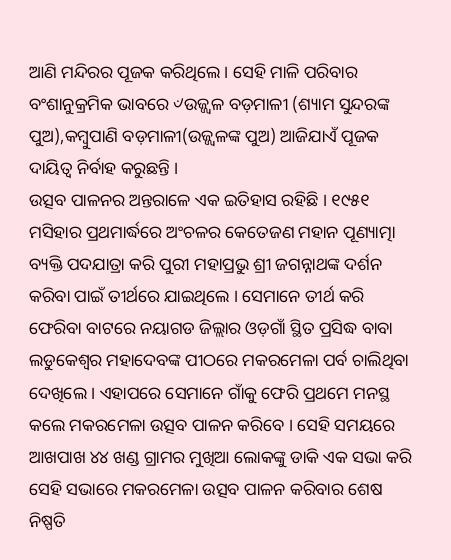ଆଣି ମନ୍ଦିରର ପୂଜକ କରିଥିଲେ । ସେହି ମାଳି ପରିବାର ବଂଶାନୁକ୍ରମିକ ଭାବରେ ୰ଉଜ୍ଜ୍ୱଳ ବଡ଼ମାଳୀ (ଶ୍ୟାମ ସୁନ୍ଦରଙ୍କ ପୁଅ),କମ୍ବୁପାଣି ବଡ଼ମାଳୀ(ଉଜ୍ଜ୍ୱଳଙ୍କ ପୁଅ) ଆଜିଯାଏଁ ପୂଜକ ଦାୟିତ୍ୱ ନିର୍ବାହ କରୁଛନ୍ତି ।
ଉତ୍ସବ ପାଳନର ଅନ୍ତରାଳେ ଏକ ଇତିହାସ ରହିଛି । ୧୯୫୧ ମସିହାର ପ୍ରଥମାର୍ଦ୍ଧରେ ଅଂଚଳର କେତେଜଣ ମହାନ ପୂଣ୍ୟାତ୍ମା ବ୍ୟକ୍ତି ପଦଯାତ୍ରା କରି ପୁରୀ ମହାପ୍ରଭୁ ଶ୍ରୀ ଜଗନ୍ନାଥଙ୍କ ଦର୍ଶନ କରିବା ପାଇଁ ତୀର୍ଥରେ ଯାଇଥିଲେ । ସେମାନେ ତୀର୍ଥ କରି ଫେରିବା ବାଟରେ ନୟାଗଡ ଜିଲ୍ଲାର ଓଡ଼ଗାଁ ସ୍ଥିତ ପ୍ରସିଦ୍ଧ ବାବା ଲଡୁକେଶ୍ୱର ମହାଦେବଙ୍କ ପୀଠରେ ମକରମେଳା ପର୍ବ ଚାଲିଥିବା ଦେଖିଲେ । ଏହାପରେ ସେମାନେ ଗାଁକୁ ଫେରି ପ୍ରଥମେ ମନସ୍ଥ କଲେ ମକରମେଳା ଉତ୍ସବ ପାଳନ କରିବେ । ସେହି ସମୟରେ ଆଖପାଖ ୪୪ ଖଣ୍ଡ ଗ୍ରାମର ମୁଖିଆ ଲୋକଙ୍କୁ ଡାକି ଏକ ସଭା କରି ସେହି ସଭାରେ ମକରମେଳା ଉତ୍ସବ ପାଳନ କରିବାର ଶେଷ ନିଷ୍ପତି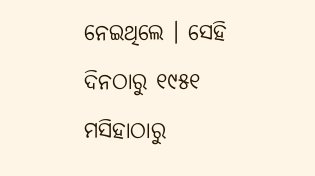ନେଇଥିଲେ । ସେହି ଦିନଠାରୁ ୧୯୫୧ ମସିହାଠାରୁ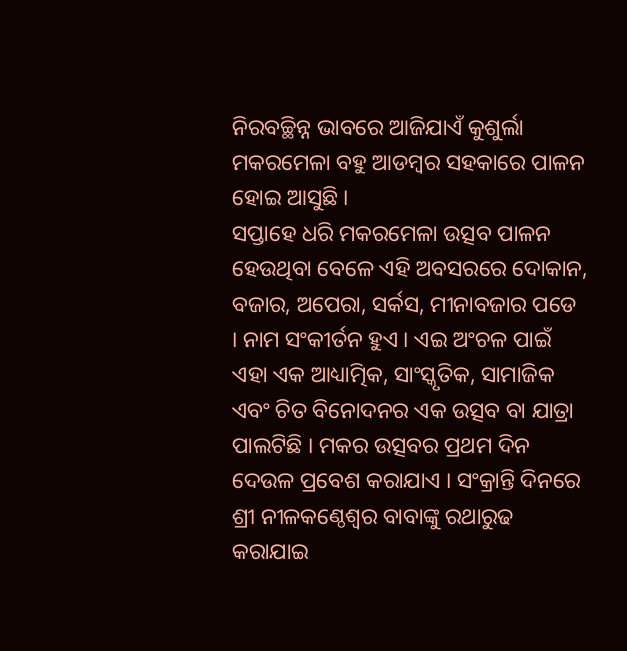ନିରବଚ୍ଛିନ୍ନ ଭାବରେ ଆଜିଯାଏଁ କୁଶୁର୍ଲା ମକରମେଳା ବହୁ ଆଡମ୍ବର ସହକାରେ ପାଳନ ହୋଇ ଆସୁଛି ।
ସପ୍ତାହେ ଧରି ମକରମେଳା ଉତ୍ସବ ପାଳନ ହେଉଥିବା ବେଳେ ଏହି ଅବସରରେ ଦୋକାନ, ବଜାର, ଅପେରା, ସର୍କସ, ମୀନାବଜାର ପଡେ । ନାମ ସଂକୀର୍ତନ ହୁଏ । ଏଇ ଅଂଚଳ ପାଇଁ ଏହା ଏକ ଆଧ୍ୟାତ୍ମିକ, ସାଂସ୍କୃତିକ, ସାମାଜିକ ଏବଂ ଚିତ ବିନୋଦନର ଏକ ଉତ୍ସବ ବା ଯାତ୍ରା ପାଲଟିଛି । ମକର ଉତ୍ସବର ପ୍ରଥମ ଦିନ ଦେଉଳ ପ୍ରବେଶ କରାଯାଏ । ସଂକ୍ରାନ୍ତି ଦିନରେ ଶ୍ରୀ ନୀଳକଣ୍ଠେଶ୍ୱର ବାବାଙ୍କୁ ରଥାରୁଢ କରାଯାଇ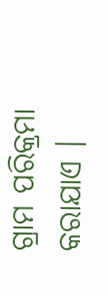ଗ୍ରାମ ପରିକ୍ରମା କରାଯାଏ ।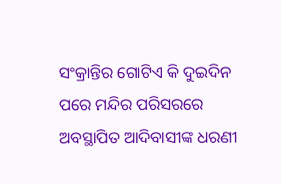ସଂକ୍ରାନ୍ତିର ଗୋଟିଏ କି ଦୁଇଦିନ ପରେ ମନ୍ଦିର ପରିସରରେ ଅବସ୍ଥାପିତ ଆଦିବାସୀଙ୍କ ଧରଣୀ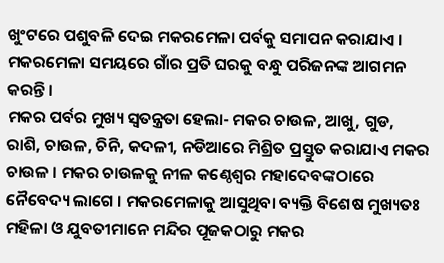ଖୁଂଟରେ ପଶୁବଳି ଦେଇ ମକରମେଳା ପର୍ବକୁ ସମାପନ କରାଯାଏ । ମକରମେଳା ସମୟରେ ଗାଁର ପ୍ରତି ଘରକୁ ବନ୍ଧୁ ପରିଜନଙ୍କ ଆଗମନ କରନ୍ତି ।
ମକର ପର୍ବର ମୁଖ୍ୟ ସ୍ୱତନ୍ତ୍ରତା ହେଲା- ମକର ଚାଉଳ, ଆଖୁ, ଗୁଡ, ରାଶି, ଚାଉଳ, ଚିନି, କଦଳୀ, ନଡିଆରେ ମିଶ୍ରିତ ପ୍ରସ୍ତୁତ କରାଯାଏ ମକର ଚାଉଳ । ମକର ଚାଉଳକୁ ନୀଳ କଣ୍ଠେଶ୍ୱର ମହାଦେବଙ୍କଠାରେ ନୈବେଦ୍ୟ ଲାଗେ । ମକରମେଳାକୁ ଆସୁଥିବା ବ୍ୟକ୍ତି ବିଶେଷ ମୁଖ୍ୟତଃ ମହିଳା ଓ ଯୁବତୀମାନେ ମନ୍ଦିର ପୂଜକଠାରୁ ମକର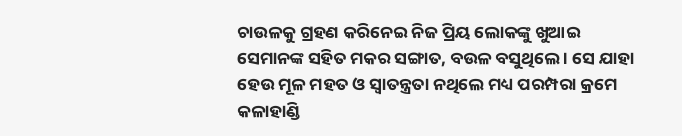ଚାଉଳକୁ ଗ୍ରହଣ କରିନେଇ ନିଜ ପ୍ରିୟ ଲୋକଙ୍କୁ ଖୁଆଇ ସେମାନଙ୍କ ସହିତ ମକର ସଙ୍ଗାତ, ବଉଳ ବସୁଥିଲେ । ସେ ଯାହା ହେଉ ମୂଳ ମହତ ଓ ସ୍ୱାତନ୍ତ୍ରତା ନଥିଲେ ମଧ୍ୟ ପରମ୍ପରା କ୍ରମେ କଳାହାଣ୍ଡି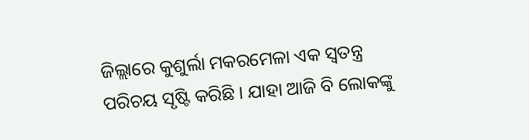ଜିଲ୍ଲାରେ କୁଶୁର୍ଲା ମକରମେଳା ଏକ ସ୍ୱତନ୍ତ୍ର ପରିଚୟ ସୃଷ୍ଟି କରିଛି । ଯାହା ଆଜି ବି ଲୋକଙ୍କୁ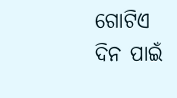ଗୋଟିଏ ଦିନ ପାଇଁ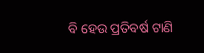ବି ହେଉ ପ୍ରତିବର୍ଷ ଟାଣି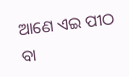ଆଣେ ଏଇ ପୀଠ ବା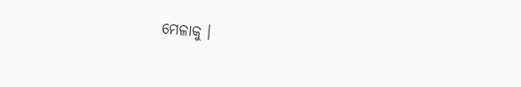ମେଳାକୁ ।